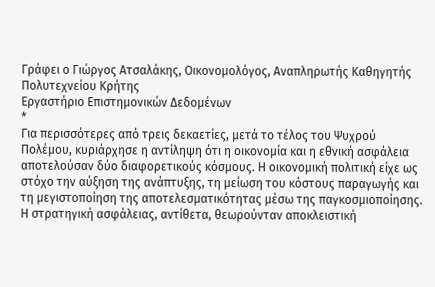Γράφει ο Γιώργος Ατσαλάκης, Οικονομολόγος, Αναπληρωτής Καθηγητής Πολυτεχνείου Κρήτης
Εργαστήριο Επιστημονικών Δεδομένων
*
Για περισσότερες από τρεις δεκαετίες, μετά το τέλος του Ψυχρού Πολέμου, κυριάρχησε η αντίληψη ότι η οικονομία και η εθνική ασφάλεια αποτελούσαν δύο διαφορετικούς κόσμους. Η οικονομική πολιτική είχε ως στόχο την αύξηση της ανάπτυξης, τη μείωση του κόστους παραγωγής και τη μεγιστοποίηση της αποτελεσματικότητας μέσω της παγκοσμιοποίησης. Η στρατηγική ασφάλειας, αντίθετα, θεωρούνταν αποκλειστική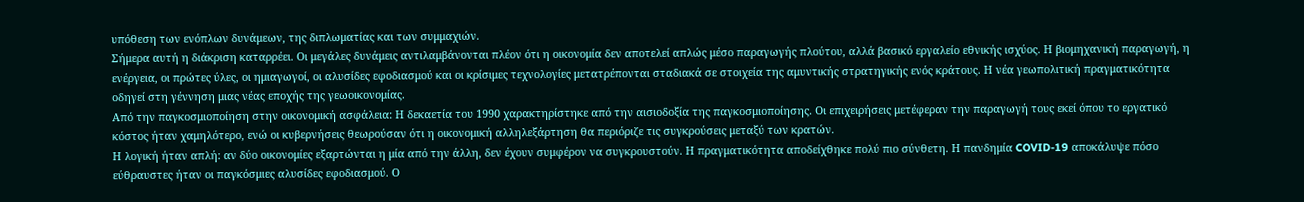υπόθεση των ενόπλων δυνάμεων, της διπλωματίας και των συμμαχιών.
Σήμερα αυτή η διάκριση καταρρέει. Οι μεγάλες δυνάμεις αντιλαμβάνονται πλέον ότι η οικονομία δεν αποτελεί απλώς μέσο παραγωγής πλούτου, αλλά βασικό εργαλείο εθνικής ισχύος. Η βιομηχανική παραγωγή, η ενέργεια, οι πρώτες ύλες, οι ημιαγωγοί, οι αλυσίδες εφοδιασμού και οι κρίσιμες τεχνολογίες μετατρέπονται σταδιακά σε στοιχεία της αμυντικής στρατηγικής ενός κράτους. Η νέα γεωπολιτική πραγματικότητα οδηγεί στη γέννηση μιας νέας εποχής της γεωοικονομίας.
Από την παγκοσμιοποίηση στην οικονομική ασφάλεια: Η δεκαετία του 1990 χαρακτηρίστηκε από την αισιοδοξία της παγκοσμιοποίησης. Οι επιχειρήσεις μετέφεραν την παραγωγή τους εκεί όπου το εργατικό κόστος ήταν χαμηλότερο, ενώ οι κυβερνήσεις θεωρούσαν ότι η οικονομική αλληλεξάρτηση θα περιόριζε τις συγκρούσεις μεταξύ των κρατών.
Η λογική ήταν απλή: αν δύο οικονομίες εξαρτώνται η μία από την άλλη, δεν έχουν συμφέρον να συγκρουστούν. Η πραγματικότητα αποδείχθηκε πολύ πιο σύνθετη. Η πανδημία COVID-19 αποκάλυψε πόσο εύθραυστες ήταν οι παγκόσμιες αλυσίδες εφοδιασμού. Ο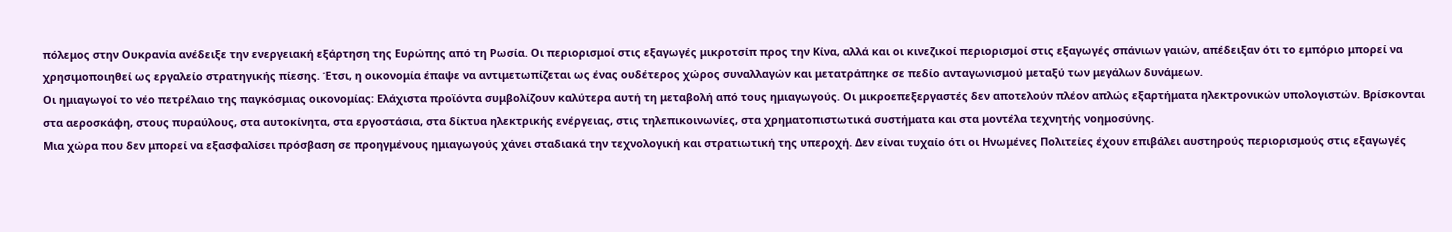πόλεμος στην Ουκρανία ανέδειξε την ενεργειακή εξάρτηση της Ευρώπης από τη Ρωσία. Οι περιορισμοί στις εξαγωγές μικροτσίπ προς την Κίνα, αλλά και οι κινεζικοί περιορισμοί στις εξαγωγές σπάνιων γαιών, απέδειξαν ότι το εμπόριο μπορεί να χρησιμοποιηθεί ως εργαλείο στρατηγικής πίεσης. Έτσι, η οικονομία έπαψε να αντιμετωπίζεται ως ένας ουδέτερος χώρος συναλλαγών και μετατράπηκε σε πεδίο ανταγωνισμού μεταξύ των μεγάλων δυνάμεων.
Οι ημιαγωγοί το νέο πετρέλαιο της παγκόσμιας οικονομίας: Ελάχιστα προϊόντα συμβολίζουν καλύτερα αυτή τη μεταβολή από τους ημιαγωγούς. Οι μικροεπεξεργαστές δεν αποτελούν πλέον απλώς εξαρτήματα ηλεκτρονικών υπολογιστών. Βρίσκονται στα αεροσκάφη, στους πυραύλους, στα αυτοκίνητα, στα εργοστάσια, στα δίκτυα ηλεκτρικής ενέργειας, στις τηλεπικοινωνίες, στα χρηματοπιστωτικά συστήματα και στα μοντέλα τεχνητής νοημοσύνης.
Μια χώρα που δεν μπορεί να εξασφαλίσει πρόσβαση σε προηγμένους ημιαγωγούς χάνει σταδιακά την τεχνολογική και στρατιωτική της υπεροχή. Δεν είναι τυχαίο ότι οι Ηνωμένες Πολιτείες έχουν επιβάλει αυστηρούς περιορισμούς στις εξαγωγές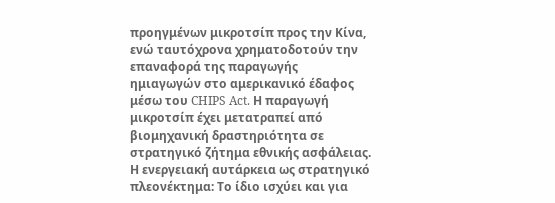προηγμένων μικροτσίπ προς την Κίνα, ενώ ταυτόχρονα χρηματοδοτούν την επαναφορά της παραγωγής ημιαγωγών στο αμερικανικό έδαφος μέσω του CHIPS Act. Η παραγωγή μικροτσίπ έχει μετατραπεί από βιομηχανική δραστηριότητα σε στρατηγικό ζήτημα εθνικής ασφάλειας.
Η ενεργειακή αυτάρκεια ως στρατηγικό πλεονέκτημα: Το ίδιο ισχύει και για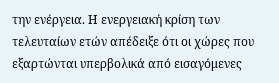την ενέργεια. Η ενεργειακή κρίση των τελευταίων ετών απέδειξε ότι οι χώρες που εξαρτώνται υπερβολικά από εισαγόμενες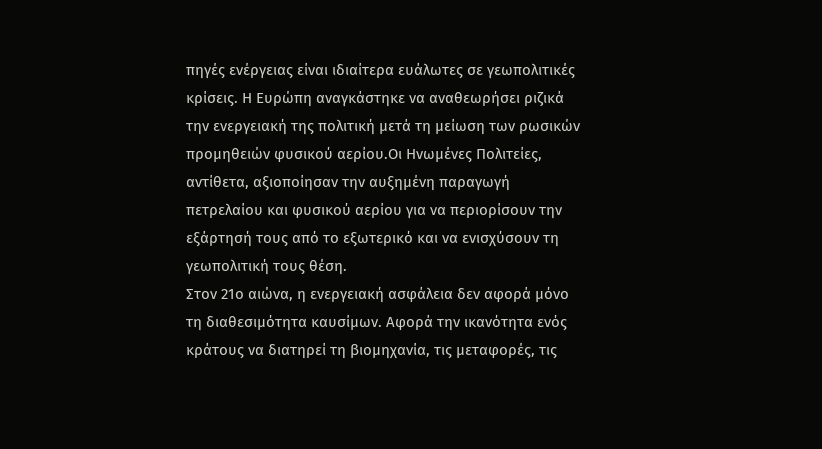πηγές ενέργειας είναι ιδιαίτερα ευάλωτες σε γεωπολιτικές κρίσεις. Η Ευρώπη αναγκάστηκε να αναθεωρήσει ριζικά την ενεργειακή της πολιτική μετά τη μείωση των ρωσικών προμηθειών φυσικού αερίου.Οι Ηνωμένες Πολιτείες, αντίθετα, αξιοποίησαν την αυξημένη παραγωγή πετρελαίου και φυσικού αερίου για να περιορίσουν την εξάρτησή τους από το εξωτερικό και να ενισχύσουν τη γεωπολιτική τους θέση.
Στον 21ο αιώνα, η ενεργειακή ασφάλεια δεν αφορά μόνο τη διαθεσιμότητα καυσίμων. Αφορά την ικανότητα ενός κράτους να διατηρεί τη βιομηχανία, τις μεταφορές, τις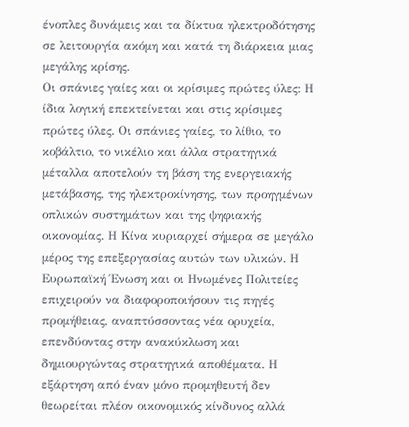ένοπλες δυνάμεις και τα δίκτυα ηλεκτροδότησης σε λειτουργία ακόμη και κατά τη διάρκεια μιας μεγάλης κρίσης.
Οι σπάνιες γαίες και οι κρίσιμες πρώτες ύλες: Η ίδια λογική επεκτείνεται και στις κρίσιμες πρώτες ύλες. Οι σπάνιες γαίες, το λίθιο, το κοβάλτιο, το νικέλιο και άλλα στρατηγικά μέταλλα αποτελούν τη βάση της ενεργειακής μετάβασης, της ηλεκτροκίνησης, των προηγμένων οπλικών συστημάτων και της ψηφιακής οικονομίας. Η Κίνα κυριαρχεί σήμερα σε μεγάλο μέρος της επεξεργασίας αυτών των υλικών. Η Ευρωπαϊκή Ένωση και οι Ηνωμένες Πολιτείες επιχειρούν να διαφοροποιήσουν τις πηγές προμήθειας, αναπτύσσοντας νέα ορυχεία, επενδύοντας στην ανακύκλωση και δημιουργώντας στρατηγικά αποθέματα. Η εξάρτηση από έναν μόνο προμηθευτή δεν θεωρείται πλέον οικονομικός κίνδυνος αλλά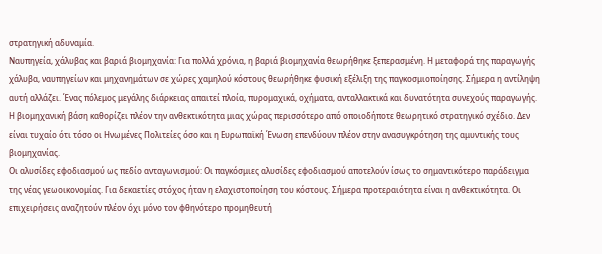στρατηγική αδυναμία.
Ναυπηγεία, χάλυβας και βαριά βιομηχανία: Για πολλά χρόνια, η βαριά βιομηχανία θεωρήθηκε ξεπερασμένη. Η μεταφορά της παραγωγής χάλυβα, ναυπηγείων και μηχανημάτων σε χώρες χαμηλού κόστους θεωρήθηκε φυσική εξέλιξη της παγκοσμιοποίησης. Σήμερα η αντίληψη αυτή αλλάζει. Ένας πόλεμος μεγάλης διάρκειας απαιτεί πλοία, πυρομαχικά, οχήματα, ανταλλακτικά και δυνατότητα συνεχούς παραγωγής. Η βιομηχανική βάση καθορίζει πλέον την ανθεκτικότητα μιας χώρας περισσότερο από οποιοδήποτε θεωρητικό στρατηγικό σχέδιο. Δεν είναι τυχαίο ότι τόσο οι Ηνωμένες Πολιτείες όσο και η Ευρωπαϊκή Ένωση επενδύουν πλέον στην ανασυγκρότηση της αμυντικής τους βιομηχανίας.
Οι αλυσίδες εφοδιασμού ως πεδίο ανταγωνισμού: Οι παγκόσμιες αλυσίδες εφοδιασμού αποτελούν ίσως το σημαντικότερο παράδειγμα της νέας γεωοικονομίας. Για δεκαετίες στόχος ήταν η ελαχιστοποίηση του κόστους. Σήμερα προτεραιότητα είναι η ανθεκτικότητα. Οι επιχειρήσεις αναζητούν πλέον όχι μόνο τον φθηνότερο προμηθευτή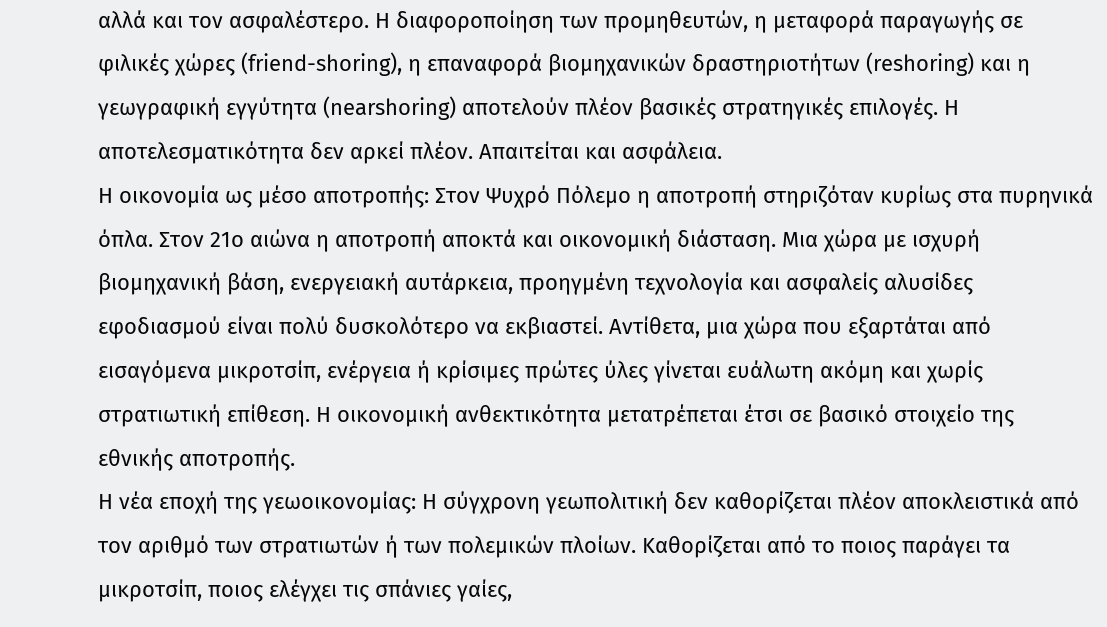αλλά και τον ασφαλέστερο. Η διαφοροποίηση των προμηθευτών, η μεταφορά παραγωγής σε φιλικές χώρες (friend-shoring), η επαναφορά βιομηχανικών δραστηριοτήτων (reshoring) και η γεωγραφική εγγύτητα (nearshoring) αποτελούν πλέον βασικές στρατηγικές επιλογές. Η αποτελεσματικότητα δεν αρκεί πλέον. Απαιτείται και ασφάλεια.
Η οικονομία ως μέσο αποτροπής: Στον Ψυχρό Πόλεμο η αποτροπή στηριζόταν κυρίως στα πυρηνικά όπλα. Στον 21ο αιώνα η αποτροπή αποκτά και οικονομική διάσταση. Μια χώρα με ισχυρή βιομηχανική βάση, ενεργειακή αυτάρκεια, προηγμένη τεχνολογία και ασφαλείς αλυσίδες εφοδιασμού είναι πολύ δυσκολότερο να εκβιαστεί. Αντίθετα, μια χώρα που εξαρτάται από εισαγόμενα μικροτσίπ, ενέργεια ή κρίσιμες πρώτες ύλες γίνεται ευάλωτη ακόμη και χωρίς στρατιωτική επίθεση. Η οικονομική ανθεκτικότητα μετατρέπεται έτσι σε βασικό στοιχείο της εθνικής αποτροπής.
Η νέα εποχή της γεωοικονομίας: Η σύγχρονη γεωπολιτική δεν καθορίζεται πλέον αποκλειστικά από τον αριθμό των στρατιωτών ή των πολεμικών πλοίων. Καθορίζεται από το ποιος παράγει τα μικροτσίπ, ποιος ελέγχει τις σπάνιες γαίες,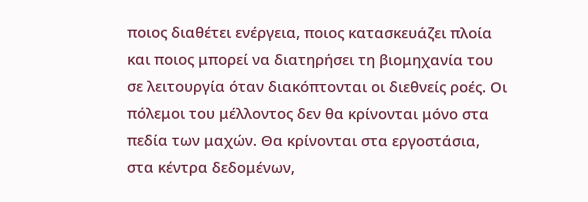ποιος διαθέτει ενέργεια, ποιος κατασκευάζει πλοία και ποιος μπορεί να διατηρήσει τη βιομηχανία του σε λειτουργία όταν διακόπτονται οι διεθνείς ροές. Οι πόλεμοι του μέλλοντος δεν θα κρίνονται μόνο στα πεδία των μαχών. Θα κρίνονται στα εργοστάσια, στα κέντρα δεδομένων,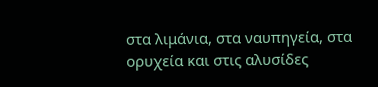στα λιμάνια, στα ναυπηγεία, στα ορυχεία και στις αλυσίδες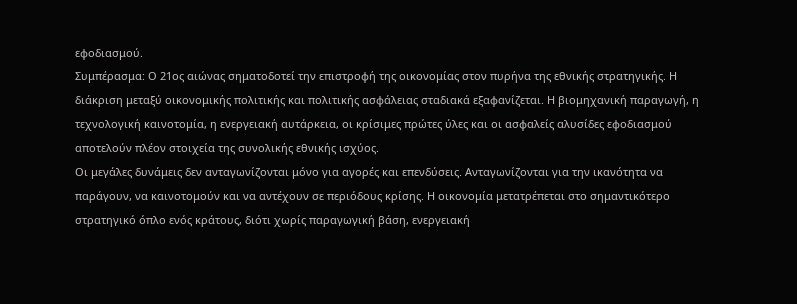εφοδιασμού.
Συμπέρασμα: Ο 21ος αιώνας σηματοδοτεί την επιστροφή της οικονομίας στον πυρήνα της εθνικής στρατηγικής. Η διάκριση μεταξύ οικονομικής πολιτικής και πολιτικής ασφάλειας σταδιακά εξαφανίζεται. Η βιομηχανική παραγωγή, η τεχνολογική καινοτομία, η ενεργειακή αυτάρκεια, οι κρίσιμες πρώτες ύλες και οι ασφαλείς αλυσίδες εφοδιασμού αποτελούν πλέον στοιχεία της συνολικής εθνικής ισχύος.
Οι μεγάλες δυνάμεις δεν ανταγωνίζονται μόνο για αγορές και επενδύσεις. Ανταγωνίζονται για την ικανότητα να παράγουν, να καινοτομούν και να αντέχουν σε περιόδους κρίσης. Η οικονομία μετατρέπεται στο σημαντικότερο στρατηγικό όπλο ενός κράτους, διότι χωρίς παραγωγική βάση, ενεργειακή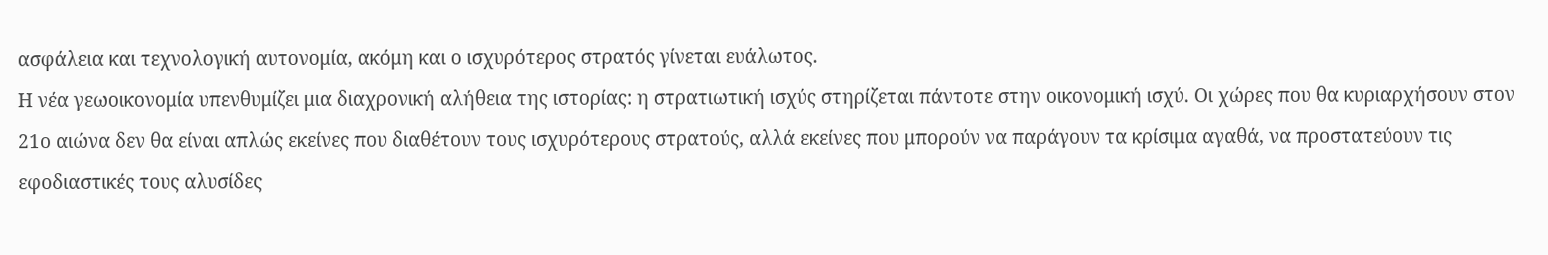ασφάλεια και τεχνολογική αυτονομία, ακόμη και ο ισχυρότερος στρατός γίνεται ευάλωτος.
Η νέα γεωοικονομία υπενθυμίζει μια διαχρονική αλήθεια της ιστορίας: η στρατιωτική ισχύς στηρίζεται πάντοτε στην οικονομική ισχύ. Οι χώρες που θα κυριαρχήσουν στον 21ο αιώνα δεν θα είναι απλώς εκείνες που διαθέτουν τους ισχυρότερους στρατούς, αλλά εκείνες που μπορούν να παράγουν τα κρίσιμα αγαθά, να προστατεύουν τις εφοδιαστικές τους αλυσίδες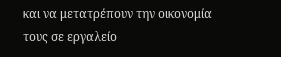και να μετατρέπουν την οικονομία τους σε εργαλείο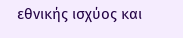εθνικής ισχύος και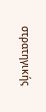στρατηγικής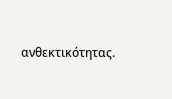ανθεκτικότητας.